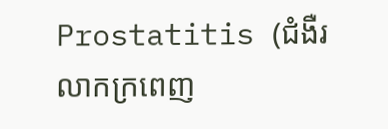Prostatitis (ជំងឺរលាកក្រពេញ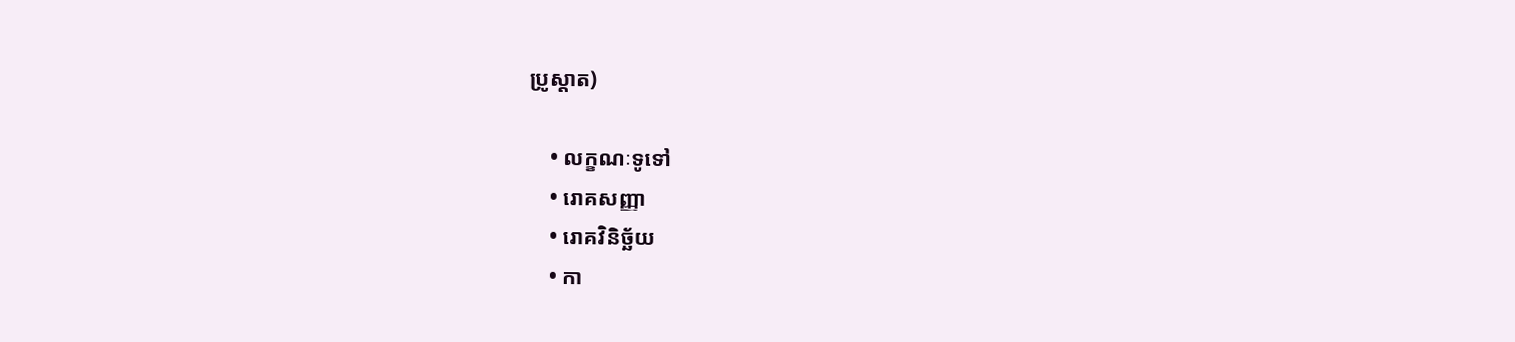ប្រូស្តាត)

    • លក្ខណៈទូទៅ
    • រោគសញ្ញា
    • រោគវិនិច្ឆ័យ
    • កា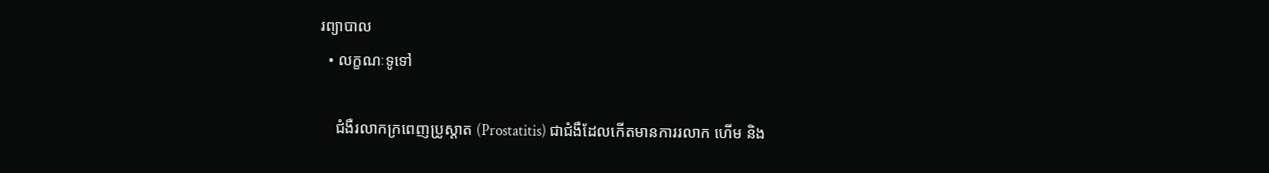រព្យាបាល
  • លក្ខណៈទូទៅ

    ជំងឺរលាកក្រពេញប្រូស្តាត (Prostatitis) ជាជំងឺដែលកើតមានការរលាក ហើម និង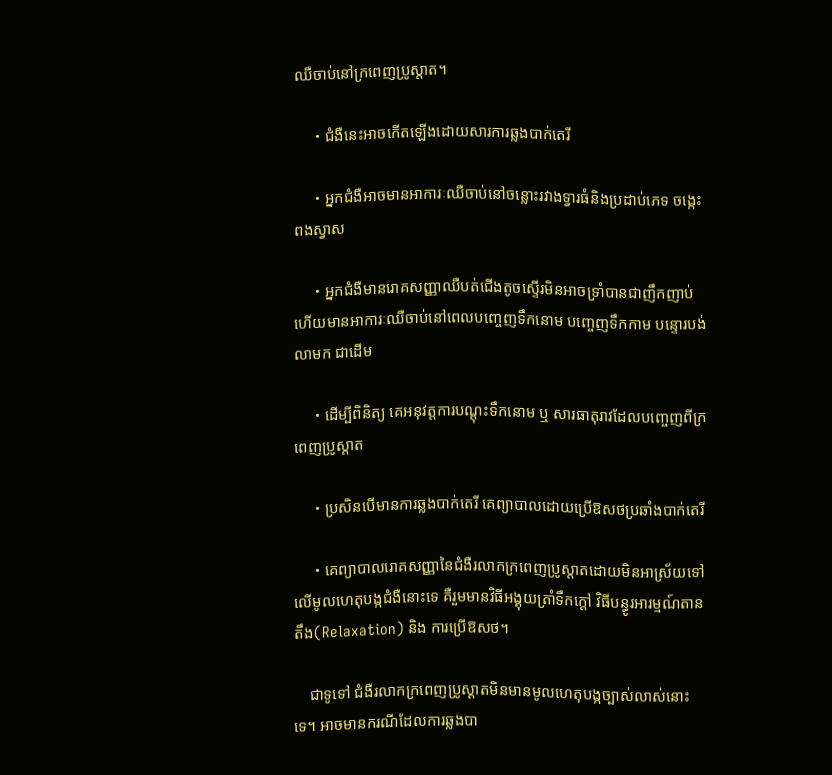ឈឺចាប់នៅក្រពេញប្រូស្តាត។

    ・ជំងឺនេះអាចកើតឡើងដោយសារការឆ្លងបាក់តេរី

    ・អ្នកជំងឺអាចមានអាការៈឈឺចាប់នៅចន្លោះរវាងទ្វារធំនិងប្រដាប់ភេទ ចង្កេះ ពងស្វាស

    ・អ្នកជំងឺមានរោគសញ្ញាឈឺបត់ជើងតូចស្ទើរមិនអាចទ្រាំបានជាញឹកញាប់ ហើយមានអាការៈឈឺចាប់នៅពេលបញ្ចេញទឹកនោម បញ្ចេញទឹកកាម បន្ទោរបង់លាមក ជាដើម

    ・ដើម្បីពិនិត្យ គេអនុវត្តការបណ្ដុះទឹកនោម ឬ សារធាតុរាវដែលបញ្ចេញពីក្រពេញប្រូស្តាត

    ・ប្រសិនបើមានការឆ្លងបាក់តេរី គេព្យាបាលដោយប្រើឱសថប្រឆាំងបាក់តេរី

    ・គេព្យាបាលរោគសញ្ញានៃជំងឺរលាកក្រពេញប្រូស្តាតដោយមិនអាស្រ័យទៅលើមូលហេតុបង្កជំងឺនោះទេ គឺរួមមានវិធីអង្គុយត្រាំទឹកក្ដៅ វិធីបន្ធូរអារម្មណ៍តានតឹង(Relaxation) និង ការប្រើឱសថ។

    ជាទូទៅ ជំងឺរលាកក្រពេញប្រូស្តាតមិនមានមូលហេតុបង្កច្បាស់លាស់នោះទេ។ អាចមានករណីដែលការឆ្លងបា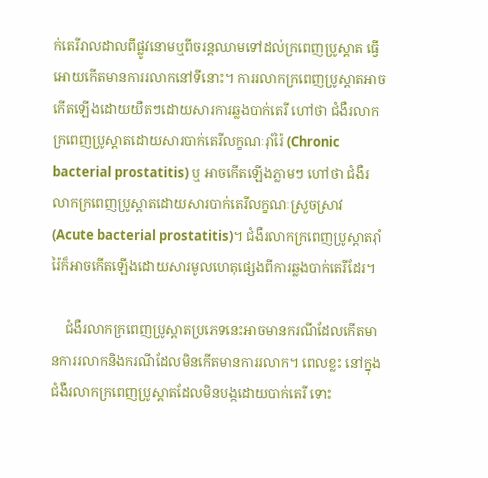ក់តេរីរាលដាលពីផ្លូវនោមឬពីចរន្តឈាមទៅដល់ក្រពេញប្រូស្តាត ធ្វើអោយកើតមានការរលាកនៅទីនោះ។ ការរលាកក្រពេញប្រូស្តាតអាចកើតឡើងដោយយឺតៗដោយសារការឆ្លងបាក់តេរី ហៅថា ជំងឺរលាកក្រពេញប្រូស្តាតដោយសារបាក់តេរីលក្ខណៈរ៉ាំរ៉ៃ (Chronic bacterial prostatitis) ឬ អាចកើតឡើងភ្លាមៗ ហៅថា ជំងឺរលាកក្រពេញប្រូស្តាតដោយសារបាក់តេរីលក្ខណៈស្រួចស្រាវ (Acute bacterial prostatitis)។ ជំងឺរលាកក្រពេញប្រូស្តាតរ៉ាំរ៉ៃក៏អាចកើតឡើងដោយសារមូលហេតុផ្សេងពីការឆ្លងបាក់តេរីដែរ។

    ជំងឺរលាកក្រពេញប្រូស្តាតប្រភេទនេះអាចមានករណីដែលកើតមានការរលាកនិងករណីដែលមិនកើតមានការរលាក។ ពេលខ្លះ នៅក្នុងជំងឺរលាកក្រពេញប្រូស្តាតដែលមិនបង្កដោយបាក់តេរី ទោះ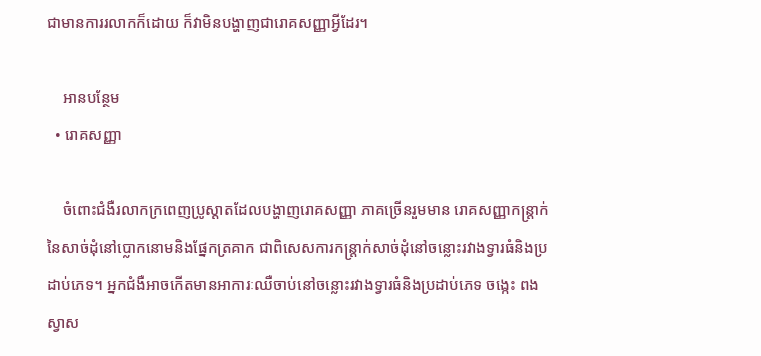ជាមានការរលាកក៏ដោយ ក៏វាមិនបង្ហាញជារោគសញ្ញាអ្វីដែរ។

    អានបន្ថែម
  • រោគសញ្ញា

    ចំពោះជំងឺរលាកក្រពេញប្រូស្តាតដែលបង្ហាញរោគសញ្ញា ភាគច្រើនរួមមាន រោគសញ្ញាកន្ត្រាក់នៃសាច់ដុំនៅប្លោកនោមនិងផ្នែកត្រគាក ជាពិសេសការកន្ត្រាក់សាច់ដុំនៅចន្លោះរវាងទ្វារធំនិងប្រដាប់ភេទ។ អ្នកជំងឺអាចកើតមានអាការៈឈឺចាប់នៅចន្លោះរវាងទ្វារធំនិងប្រដាប់ភេទ ចង្កេះ ពងស្វាស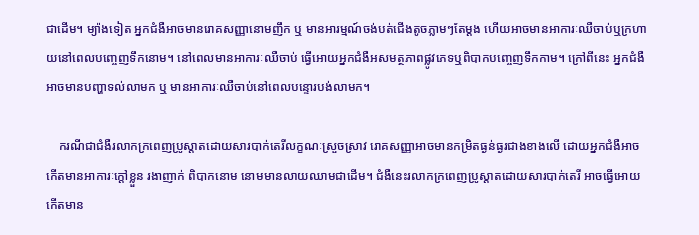ជាដើម។ ម្យ៉ាងទៀត អ្នកជំងឺអាចមានរោគសញ្ញានោមញឹក ឬ មានអារម្មណ៍ចង់បត់ជើងតូចភ្លាមៗតែម្ដង ហើយអាចមានអាការៈឈឺចាប់ឬក្រហាយនៅពេលបញ្ចេញទឹកនោម។ នៅពេលមានអាការៈឈឺចាប់ ធ្វើអោយអ្នកជំងឺអសមត្ថភាពផ្លូវភេទឬពិបាកបញ្ចេញទឹកកាម។ ក្រៅពីនេះ អ្នកជំងឺអាចមានបញ្ហាទល់លាមក ឬ មានអាការៈឈឺចាប់នៅពេលបន្ទោរបង់លាមក។

    ករណីជាជំងឺរលាកក្រពេញប្រូស្តាតដោយសារបាក់តេរីលក្ខណៈស្រួចស្រាវ រោគសញ្ញាអាចមានកម្រិតធ្ងន់ធ្ងរជាងខាងលើ ដោយអ្នកជំងឺអាចកើតមានអាការៈក្ដៅខ្លួន រងាញាក់ ពិបាកនោម នោមមានលាយឈាមជាដើម។ ជំងឺនេះរលាកក្រពេញប្រូស្តាតដោយសារបាក់តេរី អាចធ្វើអោយកើតមាន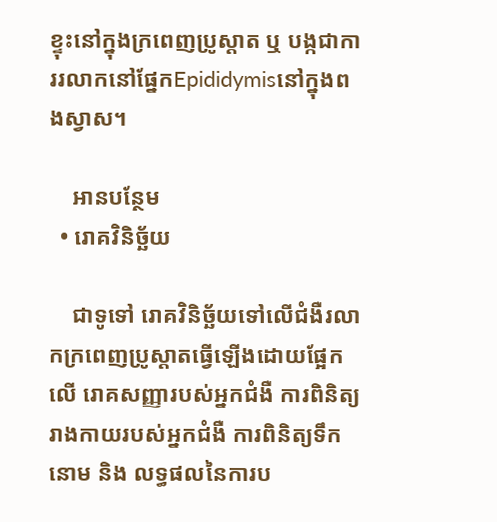ខ្ទុះនៅក្នុងក្រពេញប្រូស្តាត ឬ បង្កជាការរលាកនៅផ្នែកEpididymisនៅក្នុងពងស្វាស។

    អានបន្ថែម
  • រោគវិនិច្ឆ័យ

    ជាទូទៅ រោគវិនិច្ឆ័យទៅលើជំងឺរលាកក្រពេញប្រូស្តាតធ្វើឡើងដោយផ្អែកលើ រោគសញ្ញារបស់អ្នកជំងឺ ការពិនិត្យរាងកាយរបស់អ្នកជំងឺ ការពិនិត្យទឹកនោម និង លទ្ធផលនៃការប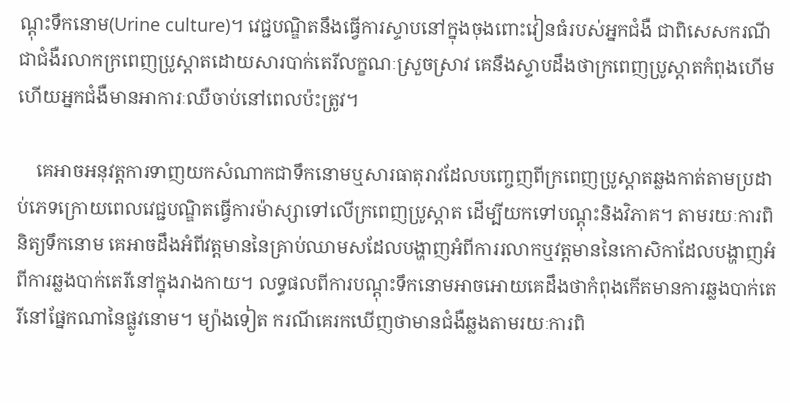ណ្ដុះទឹកនោម(Urine culture)។ វេជ្ជបណ្ឌិតនឹងធ្វើការស្ទាបនៅក្នុងចុងពោះវៀនធំរបស់អ្នកជំងឺ ជាពិសេសករណីជាជំងឺរលាកក្រពេញប្រូស្តាតដោយសារបាក់តេរីលក្ខណៈស្រួចស្រាវ គេនឹងស្ទាបដឹងថាក្រពេញប្រូស្តាតកំពុងហើម ហើយអ្នកជំងឺមានអាការៈឈឺចាប់នៅពេលប៉ះត្រូវ។

    គេអាចអនុវត្តការទាញយកសំណាកជាទឹកនោមឬសារធាតុរាវដែលបញ្ចេញពីក្រពេញប្រូស្តាតឆ្លងកាត់តាមប្រដាប់ភេទក្រោយពេលវេជ្ជបណ្ឌិតធ្វើការម៉ាស្សាទៅលើក្រពេញប្រូស្តាត ដើម្បីយកទៅបណ្ដុះនិងវិភាគ។ តាមរយៈការពិនិត្យទឹកនោម គេអាចដឹងអំពីវត្តមាននៃគ្រាប់ឈាមសដែលបង្ហាញអំពីការរលាកឬវត្តមាននៃកោសិកាដែលបង្ហាញអំពីការឆ្លងបាក់តេរីនៅក្នុងរាងកាយ។ លទ្ធផលពីការបណ្ដុះទឹកនោមអាចអោយគេដឹងថាកំពុងកើតមានការឆ្លងបាក់តេរីនៅផ្នែកណានៃផ្លូវនោម។ ម្យ៉ាងទៀត ករណីគេរកឃើញថាមានជំងឺឆ្លងតាមរយៈការពិ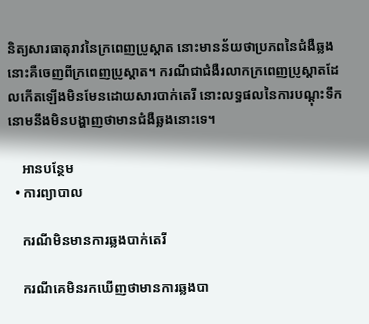និត្យសារធាតុរាវនៃក្រពេញប្រូស្តាត នោះមានន័យថាប្រភពនៃជំងឺឆ្លងនោះគឺចេញពីក្រពេញប្រូស្តាត។ ករណីជាជំងឺរលាកក្រពេញប្រូស្តាតដែលកើតឡើងមិនមែនដោយសារបាក់តេរី នោះលទ្ធផលនៃការបណ្ដុះទឹកនោមនឹងមិនបង្ហាញថាមានជំងឺឆ្លងនោះទេ។

    អានបន្ថែម
  • ការព្យាបាល

    ករណីមិនមានការឆ្លងបាក់តេរី

    ករណីគេមិនរកឃើញថាមានការឆ្លងបា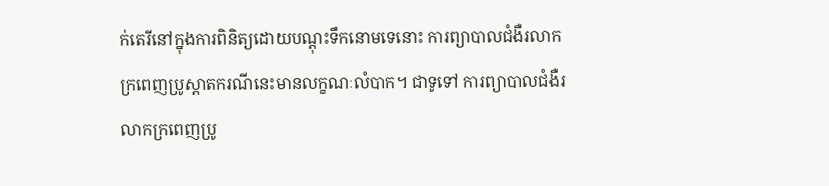ក់តេរីនៅក្នុងការពិនិត្យដោយបណ្ដុះទឹកនោមទេនោះ ការព្យាបាលជំងឺរលាកក្រពេញប្រូស្តាតករណីនេះមានលក្ខណៈលំបាក។ ជាទូទៅ ការព្យាបាលជំងឺរលាកក្រពេញប្រូ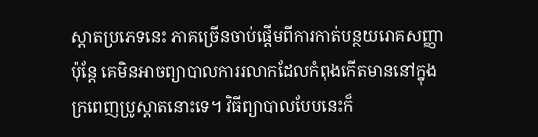ស្តាតប្រភេទនេះ ភាគច្រើនចាប់ផ្ដើមពីការកាត់បន្ថយរោគសញ្ញា ប៉ុន្តែ គេមិនអាចព្យាបាលការរលាកដែលកំពុងកើតមាននៅក្នុងក្រពេញប្រូស្តាតនោះទេ។ វិធីព្យាបាលបែបនេះក៏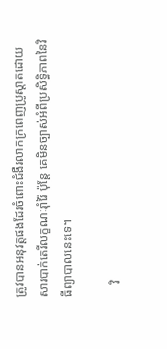ត្រូវបានអនុវត្តផងដែរចំពោះជំងឺរលាកក្រពេញប្រូស្តាតដោយសារបាក់តេរីលក្ខណៈរ៉ាំរ៉ៃ ប៉ុន្តែ គេមិនច្បាស់អំពីប្រសិទ្ធិភាពនៃវិធីព្យាបាលនេះទេ។

    វិ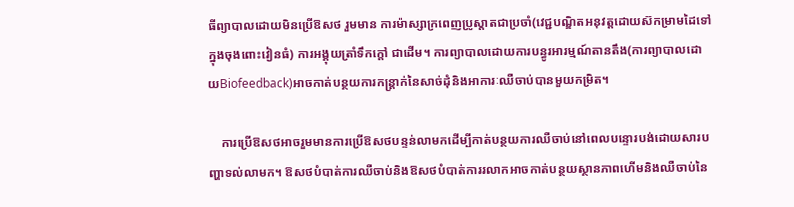ធីព្យាបាលដោយមិនប្រើឱសថ រួមមាន ការម៉ាស្សាក្រពេញប្រូស្តាតជាប្រចាំ(វេជ្ជបណ្ឌិតអនុវត្តដោយស៊កម្រាមដៃទៅក្នុងចុងពោះវៀនធំ) ការអង្គុយត្រាំទឹកក្ដៅ ជាដើម។ ការព្យាបាលដោយការបន្ធូរអារម្មណ៍តានតឹង(ការព្យាបាលដោយBiofeedback)អាចកាត់បន្ថយការកន្ត្រាក់នៃសាច់ដុំនិងអាការៈឈឺចាប់បានមួយកម្រិត។

    ការប្រើឱសថអាចរួមមានការប្រើឱសថបន្ទន់លាមកដើម្បីកាត់បន្ថយការឈឺចាប់នៅពេលបន្ទោរបង់ដោយសារបញ្ហាទល់លាមក។ ឱសថបំបាត់ការឈឺចាប់និងឱសថបំបាត់ការរលាកអាចកាត់បន្ថយស្ថានភាពហើមនិងឈឺចាប់នៃ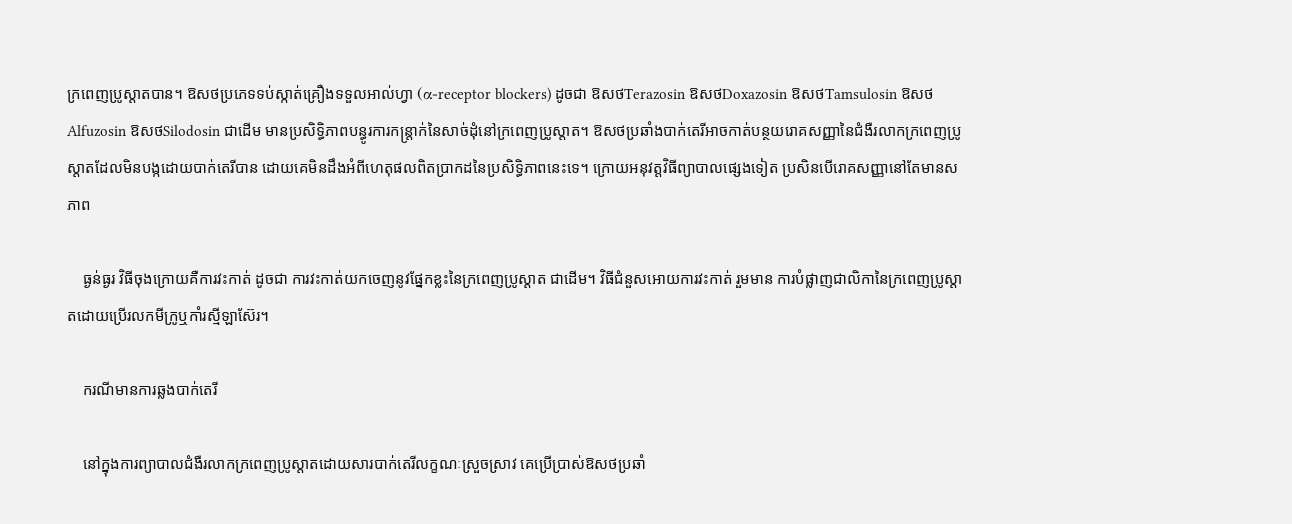ក្រពេញប្រូស្តាតបាន។ ឱសថប្រភេទទប់ស្កាត់គ្រឿងទទួលអាល់ហ្វា (α-receptor blockers) ដូចជា ឱសថTerazosin ឱសថDoxazosin ឱសថTamsulosin ឱសថAlfuzosin ឱសថSilodosin ជាដើម មានប្រសិទ្ធិភាពបន្ធូរការកន្ត្រាក់នៃសាច់ដុំនៅក្រពេញប្រូស្តាត។ ឱសថប្រឆាំងបាក់តេរីអាចកាត់បន្ថយរោគសញ្ញានៃជំងឺរលាកក្រពេញប្រូស្តាតដែលមិនបង្កដោយបាក់តេរីបាន ដោយគេមិនដឹងអំពីហេតុផលពិតបា្រកដនៃប្រសិទ្ធិភាពនេះទេ។ ក្រោយអនុវត្តវិធីព្យាបាលផ្សេងទៀត ប្រសិនបើរោគសញ្ញានៅតែមានសភាព

    ធ្ងន់ធ្ងរ វិធីចុងក្រោយគឺការវះកាត់ ដូចជា ការវះកាត់យកចេញនូវផ្នែកខ្លះនៃក្រពេញប្រូស្តាត ជាដើម។ វិធីជំនួសអោយការវះកាត់ រួមមាន ការបំផ្លាញជាលិកានៃក្រពេញប្រូស្តាតដោយប្រើរលកមីក្រូឬកាំរស្មីឡាស៊ែរ។

    ករណីមានការឆ្លងបាក់តេរី

    នៅក្នុងការព្យាបាលជំងឺរលាកក្រពេញប្រូស្តាតដោយសារបាក់តេរីលក្ខណៈស្រួចស្រាវ គេប្រើប្រាស់ឱសថប្រឆាំ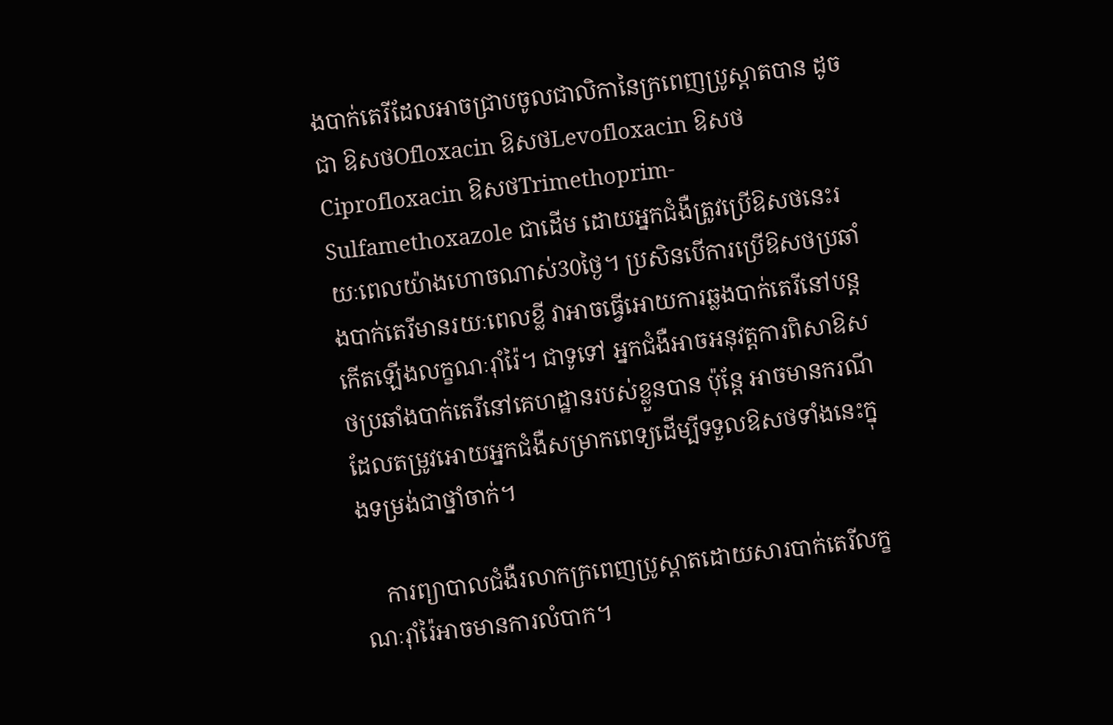ងបាក់តេរីដែលអាចជ្រាបចូលជាលិកានៃក្រពេញប្រូស្តាតបាន ដូចជា ឱសថOfloxacin ឱសថLevofloxacin ឱសថCiprofloxacin ឱសថTrimethoprim-Sulfamethoxazole ជាដើម ដោយអ្នកជំងឺត្រូវប្រើឱសថនេះរយៈពេលយ៉ាងហោចណាស់30ថ្ងៃ។ ប្រសិនបើការប្រើឱសថប្រឆាំងបាក់តេរីមានរយៈពេលខ្លី វាអាចធ្វើអោយការឆ្លងបាក់តេរីនៅបន្តកើតឡើងលក្ខណៈរ៉ាំរ៉ៃ។ ជាទូទៅ អ្នកជំងឺអាចអនុវត្តការពិសាឱសថប្រឆាំងបាក់តេរីនៅគេហដ្ឋានរបស់ខ្លួនបាន ប៉ុន្តែ អាចមានករណីដែលតម្រូវអោយអ្នកជំងឺសម្រាកពេទ្យដើម្បីទទួលឱសថទាំងនេះក្នុងទម្រង់ជាថ្នាំចាក់។

    ការព្យាបាលជំងឺរលាកក្រពេញប្រូស្តាតដោយសារបាក់តេរីលក្ខណៈរ៉ាំរ៉ៃអាចមានការលំបាក។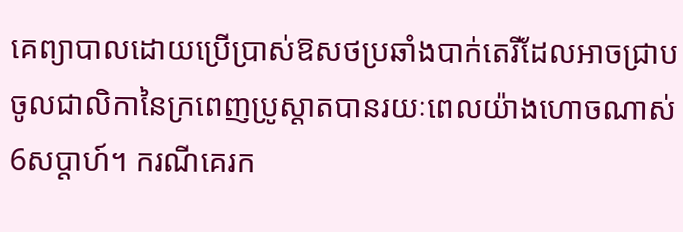គេព្យាបាលដោយប្រើប្រាស់ឱសថប្រឆាំងបាក់តេរីដែលអាចជ្រាបចូលជាលិកានៃក្រពេញប្រូស្តាតបានរយៈពេលយ៉ាងហោចណាស់6សប្ដាហ៍។ ករណីគេរក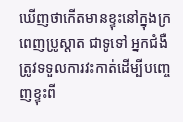ឃើញថាកើតមានខ្ទុះនៅក្នុងក្រពេញប្រូស្តាត ជាទូទៅ អ្នកជំងឺត្រូវទទួលការវះកាត់ដើម្បីបញ្ចេញខ្ទុះពី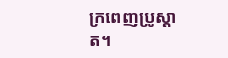ក្រពេញប្រូស្តាត។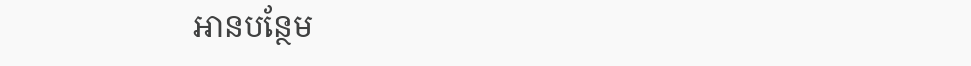អានបន្ថែម